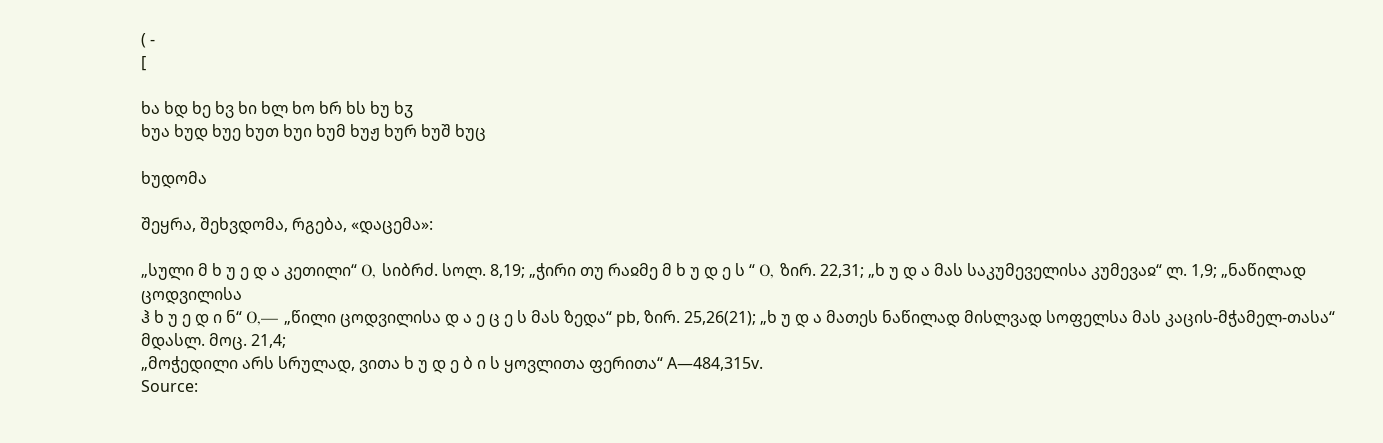( -
[

ხა ხდ ხე ხვ ხი ხლ ხო ხრ ხს ხუ ხჳ
ხუა ხუდ ხუე ხუთ ხუი ხუმ ხუჟ ხურ ხუშ ხუც

ხუდომა

შეყრა, შეხვდომა, რგება, «დაცემა»:

„სული მ ხ უ ე დ ა კეთილი“ Ο, სიბრძ. სოლ. 8,19; „ჭირი თუ რაჲმე მ ხ უ დ ე ს “ Ο, ზირ. 22,31; „ხ უ დ ა მას საკუმეველისა კუმევაჲ“ ლ. 1,9; „ნაწილად ცოდვილისა
ჰ ხ უ ე დ ი ნ“ Ο,— „წილი ცოდვილისა დ ა ე ც ე ს მას ზედა“ pb, ზირ. 25,26(21); „ხ უ დ ა მათეს ნაწილად მისლვად სოფელსა მას კაცის-მჭამელ-თასა“ მდასლ. მოც. 21,4;
„მოჭედილი არს სრულად, ვითა ხ უ დ ე ბ ი ს ყოვლითა ფერითა“ A—484,315v.
Source: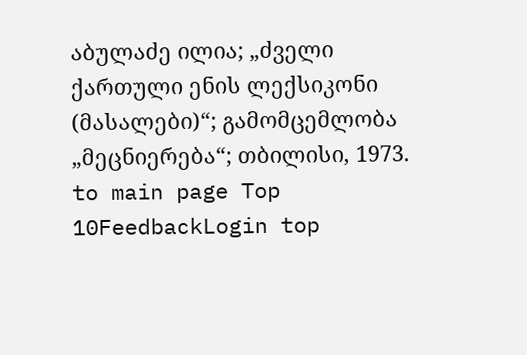აბულაძე ილია; „ძველი ქართული ენის ლექსიკონი (მასალები)“; გამომცემლობა „მეცნიერება“; თბილისი, 1973.
to main page Top 10FeedbackLogin top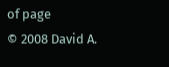of page
© 2008 David A.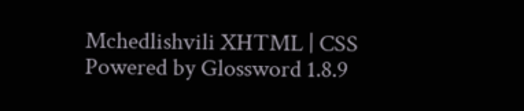Mchedlishvili XHTML | CSS Powered by Glossword 1.8.9